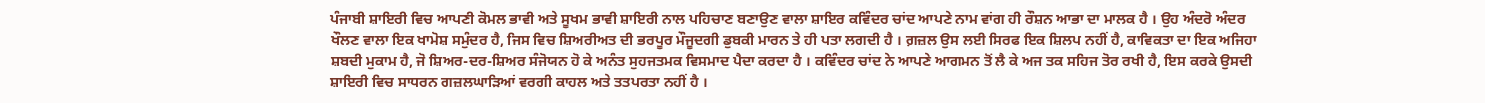ਪੰਜਾਬੀ ਸ਼ਾਇਰੀ ਵਿਚ ਆਪਣੀ ਕੋਮਲ ਭਾਵੀ ਅਤੇ ਸੂਖਮ ਭਾਵੀ ਸ਼ਾਇਰੀ ਨਾਲ ਪਹਿਚਾਣ ਬਣਾਉਣ ਵਾਲਾ ਸ਼ਾਇਰ ਕਵਿੰਦਰ ਚਾਂਦ ਆਪਣੇ ਨਾਮ ਵਾਂਗ ਹੀ ਰੌਸ਼ਨ ਆਭਾ ਦਾ ਮਾਲਕ ਹੈ । ਉਹ ਅੰਦਰੋ ਅੰਦਰ ਖੌਲਣ ਵਾਲਾ ਇਕ ਖਾਮੋਸ਼ ਸਮੁੰਦਰ ਹੈ, ਜਿਸ ਵਿਚ ਸ਼ਿਅਰੀਅਤ ਦੀ ਭਰਪੂਰ ਮੌਜੂਦਗੀ ਡੁਬਕੀ ਮਾਰਨ ਤੇ ਹੀ ਪਤਾ ਲਗਦੀ ਹੈ । ਗ਼ਜ਼ਲ ਉਸ ਲਈ ਸਿਰਫ ਇਕ ਸ਼ਿਲਪ ਨਹੀਂ ਹੈ, ਕਾਵਿਕਤਾ ਦਾ ਇਕ ਅਜਿਹਾ ਸ਼ਬਦੀ ਮੁਕਾਮ ਹੈ, ਜੋ ਸ਼ਿਅਰ-ਦਰ-ਸ਼ਿਅਰ ਸੰਜੋਯਨ ਹੋ ਕੇ ਅਨੰਤ ਸੁਹਜਤਮਕ ਵਿਸਮਾਦ ਪੈਦਾ ਕਰਦਾ ਹੈ । ਕਵਿੰਦਰ ਚਾਂਦ ਨੇ ਆਪਣੇ ਆਗਮਨ ਤੋਂ ਲੈ ਕੇ ਅਜ ਤਕ ਸਹਿਜ ਤੋਰ ਰਖੀ ਹੈ, ਇਸ ਕਰਕੇ ਉਸਦੀ ਸ਼ਾਇਰੀ ਵਿਚ ਸਾਧਰਨ ਗਜ਼ਲਘਾੜਿਆਂ ਵਰਗੀ ਕਾਹਲ ਅਤੇ ਤਤਪਰਤਾ ਨਹੀਂ ਹੈ ।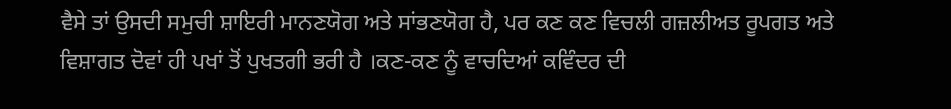ਵੈਸੇ ਤਾਂ ਉਸਦੀ ਸਮੁਚੀ ਸ਼ਾਇਰੀ ਮਾਨਣਯੋਗ ਅਤੇ ਸਾਂਭਣਯੋਗ ਹੈ, ਪਰ ਕਣ ਕਣ ਵਿਚਲੀ ਗਜ਼ਲੀਅਤ ਰੂਪਗਤ ਅਤੇ ਵਿਸ਼ਾਗਤ ਦੋਵਾਂ ਹੀ ਪਖਾਂ ਤੋਂ ਪੁਖਤਗੀ ਭਰੀ ਹੈ ।ਕਣ-ਕਣ ਨੂੰ ਵਾਚਦਿਆਂ ਕਵਿੰਦਰ ਦੀ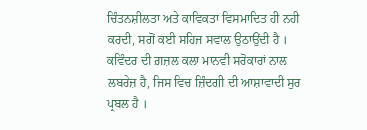ਚਿੰਤਨਸ਼ੀਲਤਾ ਅਤੇ ਕਾਵਿਕਤਾ ਵਿਸਮਾਦਿਤ ਹੀ ਨਹੀ ਕਰਦੀ, ਸਗੋਂ ਕਈ ਸਹਿਜ ਸਵਾਲ ਉਠਾਉਂਦੀ ਹੈ । ਕਵਿੰਦਰ ਦੀ ਗ਼ਜ਼ਲ ਕਲਾ ਮਾਨਵੀ ਸਰੋਕਾਰਾਂ ਨਾਲ ਲਬਰੇਜ਼ ਹੈ, ਜਿਸ ਵਿਚ ਜ਼ਿੰਦਗੀ ਦੀ ਆਸ਼ਾਵਾਦੀ ਸੁਰ ਪ੍ਰਬਲ ਹੈ ।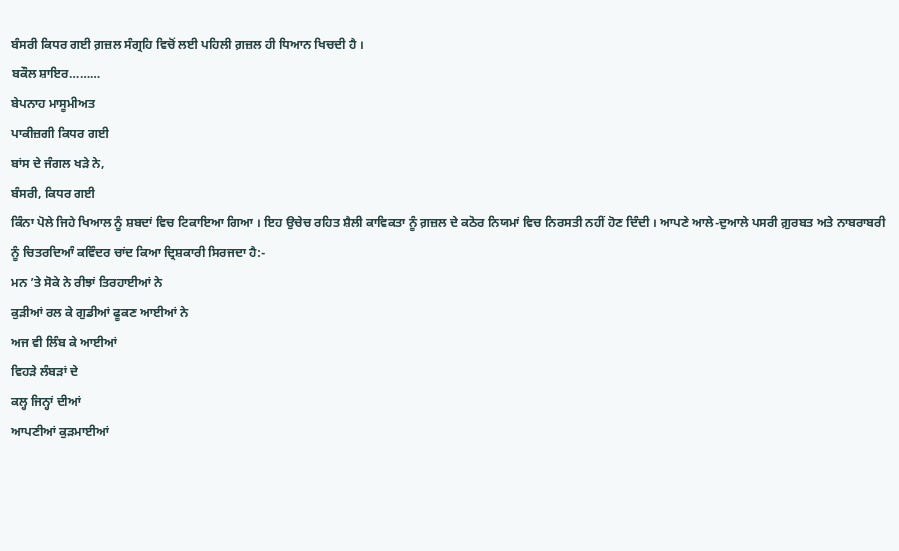ਬੰਸਰੀ ਕਿਧਰ ਗਈ ਗ਼ਜ਼ਲ ਸੰਗ੍ਰਹਿ ਵਿਚੋਂ ਲਈ ਪਹਿਲੀ ਗ਼ਜ਼ਲ ਹੀ ਧਿਆਨ ਖਿਚਦੀ ਹੈ ।
ਬਕੌਲ ਸ਼ਾਇਰ………
ਬੇਪਨਾਹ ਮਾਸੂਮੀਅਤ
ਪਾਕੀਜ਼ਗੀ ਕਿਧਰ ਗਈ
ਬਾਂਸ ਦੇ ਜੰਗਲ ਖੜੇ ਨੇ,
ਬੰਸਰੀ, ਕਿਧਰ ਗਈ
ਕਿੰਨਾ ਪੋਲੇ ਜਿਹੇ ਖਿਆਲ ਨੂੰ ਸ਼ਬਦਾਂ ਵਿਚ ਟਿਕਾਇਆ ਗਿਆ । ਇਹ ਉਚੇਚ ਰਹਿਤ ਸ਼ੈਲੀ ਕਾਵਿਕਤਾ ਨੂੰ ਗ਼ਜ਼ਲ ਦੇ ਕਠੋਰ ਨਿਯਮਾਂ ਵਿਚ ਨਿਰਸਤੀ ਨਹੀਂ ਹੋਣ ਦਿੰਦੀ । ਆਪਣੇ ਆਲੇ-ਦੁਆਲੇ ਪਸਰੀ ਗ਼ੁਰਬਤ ਅਤੇ ਨਾਬਰਾਬਰੀ ਨੂੰ ਚਿਤਰਦਿਆੰ ਕਵਿੰਦਰ ਚਾਂਦ ਕਿਆ ਦ੍ਰਿਸ਼ਕਾਰੀ ਸਿਰਜਦਾ ਹੈ:-
ਮਨ ’ਤੇ ਸੋਕੇ ਨੇ ਰੀਝਾਂ ਤਿਰਹਾਈਆਂ ਨੇ
ਕੁੜੀਆਂ ਰਲ ਕੇ ਗੁਡੀਆਂ ਫੂਕਣ ਆਈਆਂ ਨੇ
ਅਜ ਵੀ ਲਿੰਬ ਕੇ ਆਈਆਂ
ਵਿਹੜੇ ਲੰਬੜਾਂ ਦੇ
ਕਲ੍ਹ ਜਿਨ੍ਹਾਂ ਦੀਆਂ
ਆਪਣੀਆਂ ਕੁੜਮਾਈਆਂ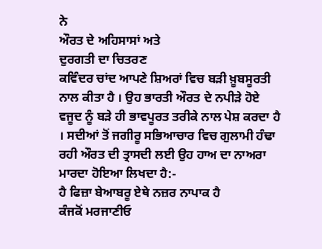ਨੇ
ਔਰਤ ਦੇ ਅਹਿਸਾਸਾਂ ਅਤੇ
ਦੁਰਗਤੀ ਦਾ ਚਿਤਰਣ
ਕਵਿੰਦਰ ਚਾਂਦ ਆਪਣੇ ਸ਼ਿਅਰਾਂ ਵਿਚ ਬੜੀ ਖ਼ੂਬਸੂਰਤੀ ਨਾਲ ਕੀਤਾ ਹੈ । ਉਹ ਭਾਰਤੀ ਔਰਤ ਦੇ ਨਪੀੜੇ ਹੋਏ ਵਜੂਦ ਨੂੰ ਬੜੇ ਹੀ ਭਾਵਪੂਰਤ ਤਰੀਕੇ ਨਾਲ ਪੇਸ਼ ਕਰਦਾ ਹੈ । ਸਦੀਆਂ ਤੋਂ ਜਗੀਰੂ ਸਭਿਆਚਾਰ ਵਿਚ ਗੁਲਾਮੀ ਹੰਢਾ ਰਹੀ ਔਰਤ ਦੀ ਤ੍ਰਾਸਦੀ ਲਈ ਉਹ ਹਾਅ ਦਾ ਨਾਅਰਾ ਮਾਰਦਾ ਹੋਇਆ ਲਿਖਦਾ ਹੈ:-
ਹੈ ਫਿਜ਼ਾ ਬੇਆਬਰੂ ਏਥੇ ਨਜ਼ਰ ਨਾਪਾਕ ਹੈ
ਕੰਜਕੋਂ ਮਰਜਾਣੀਓ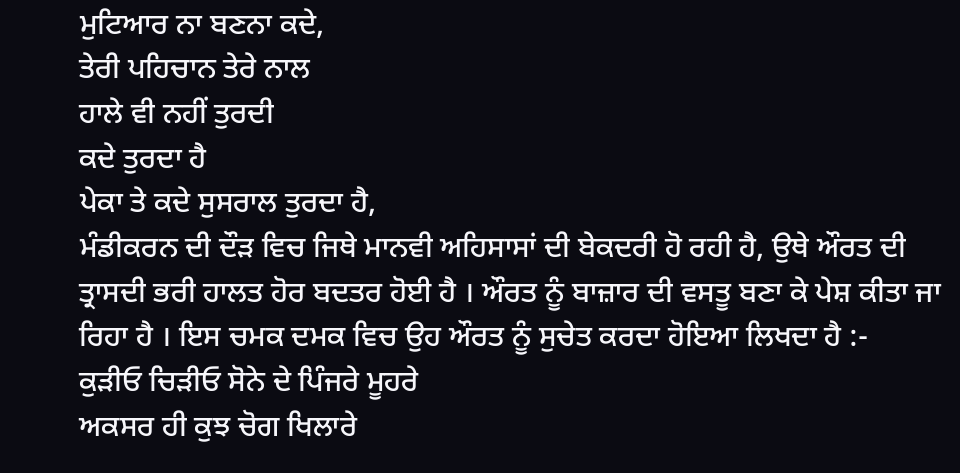ਮੁਟਿਆਰ ਨਾ ਬਣਨਾ ਕਦੇ,
ਤੇਰੀ ਪਹਿਚਾਨ ਤੇਰੇ ਨਾਲ
ਹਾਲੇ ਵੀ ਨਹੀਂ ਤੁਰਦੀ
ਕਦੇ ਤੁਰਦਾ ਹੈ
ਪੇਕਾ ਤੇ ਕਦੇ ਸੁਸਰਾਲ ਤੁਰਦਾ ਹੈ,
ਮੰਡੀਕਰਨ ਦੀ ਦੌੜ ਵਿਚ ਜਿਥੇ ਮਾਨਵੀ ਅਹਿਸਾਸਾਂ ਦੀ ਬੇਕਦਰੀ ਹੋ ਰਹੀ ਹੈ, ਉਥੇ ਔਰਤ ਦੀ ਤ੍ਰਾਸਦੀ ਭਰੀ ਹਾਲਤ ਹੋਰ ਬਦਤਰ ਹੋਈ ਹੈ । ਔਰਤ ਨੂੰ ਬਾਜ਼ਾਰ ਦੀ ਵਸਤੂ ਬਣਾ ਕੇ ਪੇਸ਼ ਕੀਤਾ ਜਾ ਰਿਹਾ ਹੈ । ਇਸ ਚਮਕ ਦਮਕ ਵਿਚ ਉਹ ਔਰਤ ਨੂੰ ਸੁਚੇਤ ਕਰਦਾ ਹੋਇਆ ਲਿਖਦਾ ਹੈ :-
ਕੁੜੀਓ ਚਿੜੀਓ ਸੋਨੇ ਦੇ ਪਿੰਜਰੇ ਮੂਹਰੇ
ਅਕਸਰ ਹੀ ਕੁਝ ਚੋਗ ਖਿਲਾਰੇ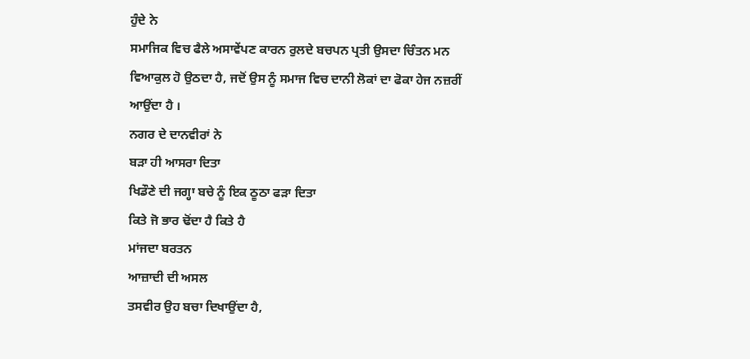ਹੁੰਦੇ ਨੇ
ਸਮਾਜਿਕ ਵਿਚ ਫੈਲੇ ਅਸਾਵੇਂਪਣ ਕਾਰਨ ਰੁਲਦੇ ਬਚਪਨ ਪ੍ਰਤੀ ਉਸਦਾ ਚਿੰਤਨ ਮਨ ਵਿਆਕੁਲ ਹੋ ਉਠਦਾ ਹੈ, ਜਦੋਂ ਉਸ ਨੂੰ ਸਮਾਜ ਵਿਚ ਦਾਨੀ ਲੋਕਾਂ ਦਾ ਫੋਕਾ ਹੇਜ ਨਜ਼ਰੀਂ ਆਉਂਦਾ ਹੈ ।
ਨਗਰ ਦੇ ਦਾਨਵੀਰਾਂ ਨੇ
ਬੜਾ ਹੀ ਆਸਰਾ ਦਿਤਾ
ਖਿਡੌਣੇ ਦੀ ਜਗ੍ਹਾ ਬਚੇ ਨੂੰ ਇਕ ਠੂਠਾ ਫੜਾ ਦਿਤਾ
ਕਿਤੇ ਜੋ ਭਾਰ ਢੋਂਦਾ ਹੈ ਕਿਤੇ ਹੈ
ਮਾਂਜਦਾ ਬਰਤਨ
ਆਜ਼ਾਦੀ ਦੀ ਅਸਲ
ਤਸਵੀਰ ਉਹ ਬਚਾ ਦਿਖਾਉਂਦਾ ਹੈ,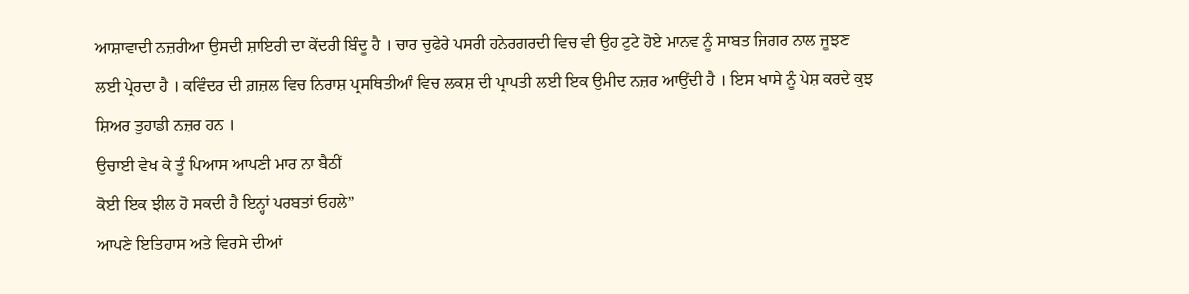ਆਸ਼ਾਵਾਦੀ ਨਜ਼ਰੀਆ ਉਸਦੀ ਸ਼ਾਇਰੀ ਦਾ ਕੇਂਦਰੀ ਬਿੰਦੂ ਹੈ । ਚਾਰ ਚੁਫੇਰੇ ਪਸਰੀ ਹਨੇਰਗਰਦੀ ਵਿਚ ਵੀ ਉਹ ਟੁਟੇ ਹੋਏ ਮਾਨਵ ਨੂੰ ਸਾਬਤ ਜਿਗਰ ਨਾਲ ਜੂਝਣ ਲਈ ਪ੍ਰੇਰਦਾ ਹੈ । ਕਵਿੰਦਰ ਦੀ ਗ਼ਜ਼ਲ ਵਿਚ ਨਿਰਾਸ਼ ਪ੍ਰਸਥਿਤੀਆੰ ਵਿਚ ਲਕਸ਼ ਦੀ ਪ੍ਰਾਪਤੀ ਲਈ ਇਕ ਉਮੀਦ ਨਜ਼ਰ ਆਉਂਦੀ ਹੈ । ਇਸ ਖਾਸੇ ਨੂੰ ਪੇਸ਼ ਕਰਦੇ ਕੁਝ ਸ਼ਿਅਰ ਤੁਹਾਡੀ ਨਜ਼ਰ ਹਨ ।
ਉਚਾਈ ਵੇਖ ਕੇ ਤੂੰ ਪਿਆਸ ਆਪਣੀ ਮਾਰ ਨਾ ਬੈਠੀਂ
ਕੋਈ ਇਕ ਝੀਲ ਹੋ ਸਕਦੀ ਹੈ ਇਨ੍ਹਾਂ ਪਰਬਤਾਂ ਓਹਲੇ”
ਆਪਣੇ ਇਤਿਹਾਸ ਅਤੇ ਵਿਰਸੇ ਦੀਆਂ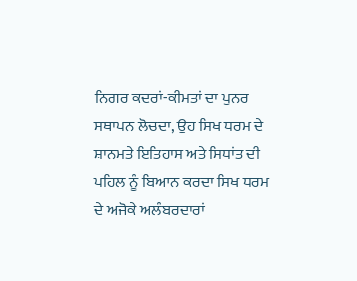ਨਿਗਰ ਕਦਰਾਂ-ਕੀਮਤਾਂ ਦਾ ਪੁਨਰ ਸਥਾਪਨ ਲੋਚਦਾ, ਉਹ ਸਿਖ ਧਰਮ ਦੇ ਸ਼ਾਨਮਤੇ ਇਤਿਹਾਸ ਅਤੇ ਸਿਧਾਂਤ ਦੀ ਪਹਿਲ ਨੂੰ ਬਿਆਨ ਕਰਦਾ ਸਿਖ ਧਰਮ ਦੇ ਅਜੋਕੇ ਅਲੰਬਰਦਾਰਾਂ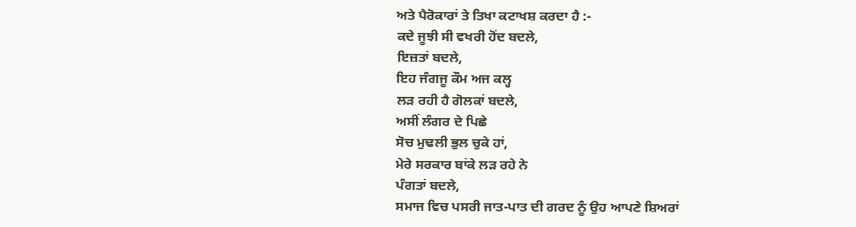ਅਤੇ ਪੈਰੋਕਾਰਾਂ ਤੇ ਤਿਖਾ ਕਟਾਖਸ਼ ਕਰਦਾ ਹੈ :-
ਕਦੇ ਜੂਝੀ ਸੀ ਵਖਰੀ ਹੋਂਦ ਬਦਲੇ,
ਇਜ਼ਤਾਂ ਬਦਲੇ,
ਇਹ ਜੰਗਜੂ ਕੌਮ ਅਜ ਕਲ੍ਹ
ਲੜ ਰਹੀ ਹੈ ਗੋਲਕਾਂ ਬਦਲੇ,
ਅਸੀਂ ਲੰਗਰ ਦੇ ਪਿਛੇ
ਸੋਚ ਮੁਢਲੀ ਭੁਲ ਚੁਕੇ ਹਾਂ,
ਮੇਰੇ ਸਰਕਾਰ ਬਾਂਕੇ ਲੜ ਰਹੇ ਨੇ
ਪੰਗਤਾਂ ਬਦਲੇ,
ਸਮਾਜ ਵਿਚ ਪਸਰੀ ਜਾਤ-ਪਾਤ ਦੀ ਗਰਦ ਨੂੰ ਉਹ ਆਪਣੇ ਸ਼ਿਅਰਾਂ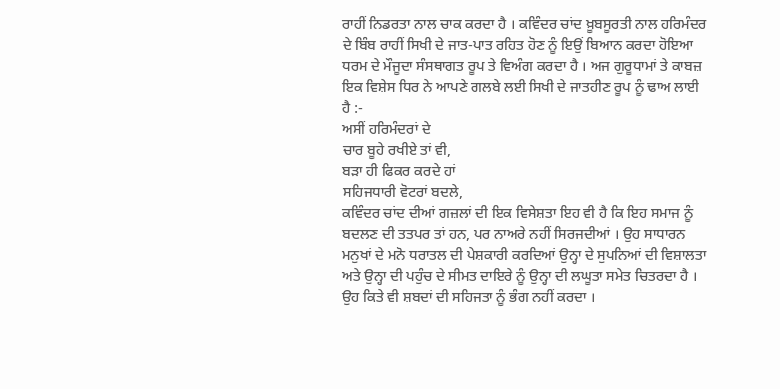ਰਾਹੀਂ ਨਿਡਰਤਾ ਨਾਲ ਚਾਕ ਕਰਦਾ ਹੈ । ਕਵਿੰਦਰ ਚਾਂਦ ਖ਼ੂਬਸੂਰਤੀ ਨਾਲ ਹਰਿਮੰਦਰ ਦੇ ਬਿੰਬ ਰਾਹੀਂ ਸਿਖੀ ਦੇ ਜਾਤ-ਪਾਤ ਰਹਿਤ ਹੋਣ ਨੂੰ ਇਉਂ ਬਿਆਨ ਕਰਦਾ ਹੋਇਆ ਧਰਮ ਦੇ ਮੌਜੂਦਾ ਸੰਸਥਾਗਤ ਰੂਪ ਤੇ ਵਿਅੰਗ ਕਰਦਾ ਹੈ । ਅਜ ਗੁਰੂਧਾਮਾਂ ਤੇ ਕਾਬਜ਼ ਇਕ ਵਿਸ਼ੇਸ ਧਿਰ ਨੇ ਆਪਣੇ ਗਲਬੇ ਲਈ ਸਿਖੀ ਦੇ ਜਾਤਹੀਣ ਰੂਪ ਨੂੰ ਢਾਅ ਲਾਈ ਹੈ :-
ਅਸੀਂ ਹਰਿਮੰਦਰਾਂ ਦੇ
ਚਾਰ ਬੂਹੇ ਰਖੀਏ ਤਾਂ ਵੀ,
ਬੜਾ ਹੀ ਫਿਕਰ ਕਰਦੇ ਹਾਂ
ਸਹਿਜਧਾਰੀ ਵੋਟਰਾਂ ਬਦਲੇ,
ਕਵਿੰਦਰ ਚਾਂਦ ਦੀਆਂ ਗਜ਼ਲਾਂ ਦੀ ਇਕ ਵਿਸੇਸ਼ਤਾ ਇਹ ਵੀ ਹੈ ਕਿ ਇਹ ਸਮਾਜ ਨੂੰ ਬਦਲਣ ਦੀ ਤਤਪਰ ਤਾਂ ਹਨ, ਪਰ ਨਾਅਰੇ ਨਹੀਂ ਸਿਰਜਦੀਆਂ । ਉਹ ਸਾਧਾਰਨ ਮਨੁਖਾਂ ਦੇ ਮਨੋ ਧਰਾਤਲ ਦੀ ਪੇਸ਼ਕਾਰੀ ਕਰਦਿਆਂ ਉਨ੍ਹਾ ਦੇ ਸੁਪਨਿਆਂ ਦੀ ਵਿਸ਼ਾਲਤਾ ਅਤੇ ਉਨ੍ਹਾ ਦੀ ਪਹੁੰਚ ਦੇ ਸੀਮਤ ਦਾਇਰੇ ਨੂੰ ਉਨ੍ਹਾ ਦੀ ਲਘੂਤਾ ਸਮੇਤ ਚਿਤਰਦਾ ਹੈ । ਉਹ ਕਿਤੇ ਵੀ ਸ਼ਬਦਾਂ ਦੀ ਸਹਿਜਤਾ ਨੂੰ ਭੰਗ ਨਹੀਂ ਕਰਦਾ ।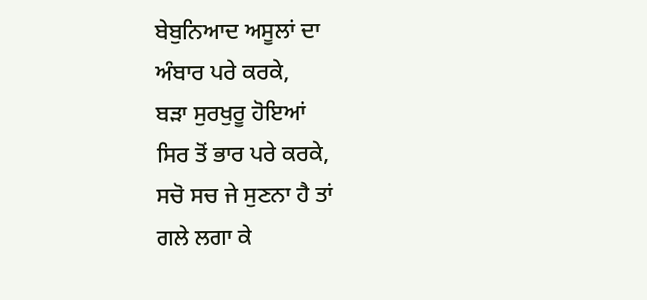ਬੇਬੁਨਿਆਦ ਅਸੂਲਾਂ ਦਾ
ਅੰਬਾਰ ਪਰੇ ਕਰਕੇ,
ਬੜਾ ਸੁਰਖੁਰੂ ਹੋਇਆਂ
ਸਿਰ ਤੋਂ ਭਾਰ ਪਰੇ ਕਰਕੇ,
ਸਚੋ ਸਚ ਜੇ ਸੁਣਨਾ ਹੈ ਤਾਂ
ਗਲੇ ਲਗਾ ਕੇ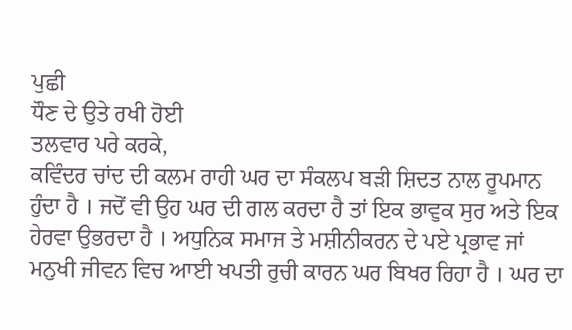ਪੁਛੀ
ਧੌਣ ਦੇ ਉਤੇ ਰਖੀ ਹੋਈ
ਤਲਵਾਰ ਪਰੇ ਕਰਕੇ,
ਕਵਿੰਦਰ ਚਾਂਦ ਦੀ ਕਲਮ ਰਾਹੀ ਘਰ ਦਾ ਸੰਕਲਪ ਬੜੀ ਸ਼ਿਦਤ ਨਾਲ ਰੂਪਮਾਨ ਹੁੰਦਾ ਹੈ । ਜਦੋਂ ਵੀ ਉਹ ਘਰ ਦੀ ਗਲ ਕਰਦਾ ਹੈ ਤਾਂ ਇਕ ਭਾਵੁਕ ਸੁਰ ਅਤੇ ਇਕ ਹੇਰਵਾ ਉਭਰਦਾ ਹੈ । ਅਧੁਨਿਕ ਸਮਾਜ ਤੇ ਮਸ਼ੀਨੀਕਰਨ ਦੇ ਪਏ ਪ੍ਰਭਾਵ ਜਾਂ ਮਨੁਖੀ ਜੀਵਨ ਵਿਚ ਆਈ ਖਪਤੀ ਰੁਚੀ ਕਾਰਨ ਘਰ ਬਿਖਰ ਰਿਹਾ ਹੈ । ਘਰ ਦਾ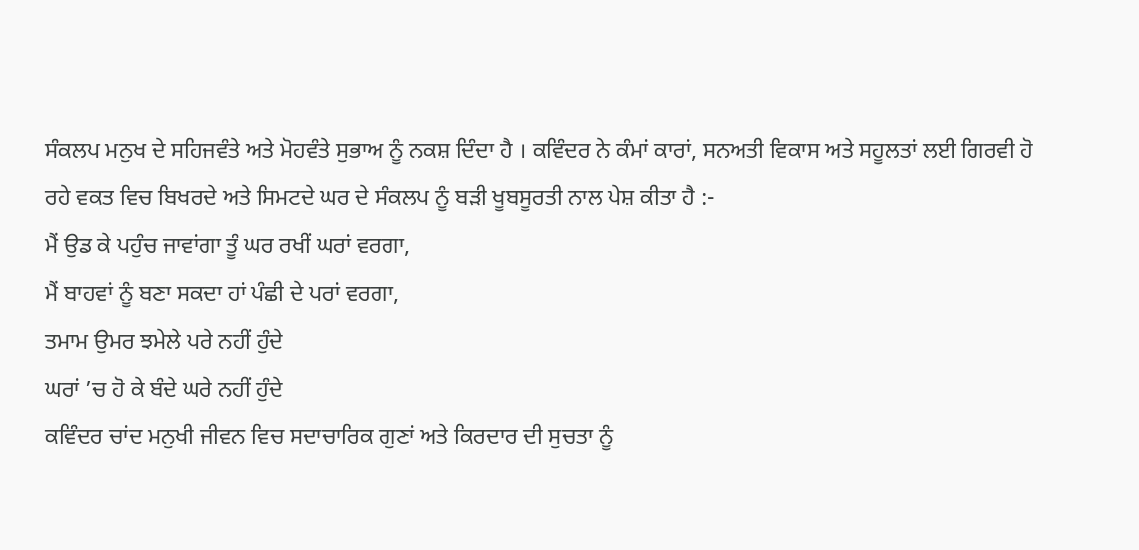ਸੰਕਲਪ ਮਨੁਖ ਦੇ ਸਹਿਜਵੰਤੇ ਅਤੇ ਮੋਹਵੰਤੇ ਸੁਭਾਅ ਨੂੰ ਨਕਸ਼ ਦਿੰਦਾ ਹੈ । ਕਵਿੰਦਰ ਨੇ ਕੰਮਾਂ ਕਾਰਾਂ, ਸਨਅਤੀ ਵਿਕਾਸ ਅਤੇ ਸਹੂਲਤਾਂ ਲਈ ਗਿਰਵੀ ਹੋ ਰਹੇ ਵਕਤ ਵਿਚ ਬਿਖਰਦੇ ਅਤੇ ਸਿਮਟਦੇ ਘਰ ਦੇ ਸੰਕਲਪ ਨੂੰ ਬੜੀ ਖੂਬਸੂਰਤੀ ਨਾਲ ਪੇਸ਼ ਕੀਤਾ ਹੈ :-
ਮੈਂ ਉਡ ਕੇ ਪਹੁੰਚ ਜਾਵਾਂਗਾ ਤੂੰ ਘਰ ਰਖੀਂ ਘਰਾਂ ਵਰਗਾ,
ਮੈਂ ਬਾਹਵਾਂ ਨੂੰ ਬਣਾ ਸਕਦਾ ਹਾਂ ਪੰਛੀ ਦੇ ਪਰਾਂ ਵਰਗਾ,
ਤਮਾਮ ਉਮਰ ਝਮੇਲੇ ਪਰੇ ਨਹੀਂ ਹੁੰਦੇ
ਘਰਾਂ ’ਚ ਹੋ ਕੇ ਬੰਦੇ ਘਰੇ ਨਹੀਂ ਹੁੰਦੇ
ਕਵਿੰਦਰ ਚਾਂਦ ਮਨੁਖੀ ਜੀਵਨ ਵਿਚ ਸਦਾਚਾਰਿਕ ਗੁਣਾਂ ਅਤੇ ਕਿਰਦਾਰ ਦੀ ਸੁਚਤਾ ਨੂੰ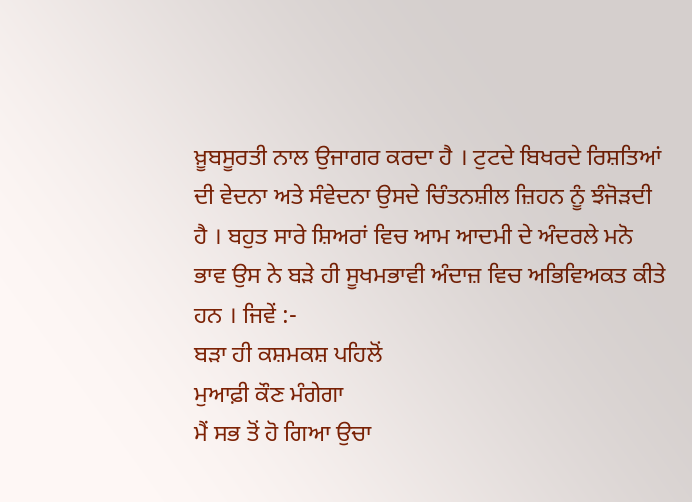ਖ਼ੂਬਸੂਰਤੀ ਨਾਲ ਉਜਾਗਰ ਕਰਦਾ ਹੈ । ਟੁਟਦੇ ਬਿਖਰਦੇ ਰਿਸ਼ਤਿਆਂ ਦੀ ਵੇਦਨਾ ਅਤੇ ਸੰਵੇਦਨਾ ਉਸਦੇ ਚਿੰਤਨਸ਼ੀਲ ਜ਼ਿਹਨ ਨੂੰ ਝੰਜੋੜਦੀ ਹੈ । ਬਹੁਤ ਸਾਰੇ ਸ਼ਿਅਰਾਂ ਵਿਚ ਆਮ ਆਦਮੀ ਦੇ ਅੰਦਰਲੇ ਮਨੋ ਭਾਵ ਉਸ ਨੇ ਬੜੇ ਹੀ ਸੂਖਮਭਾਵੀ ਅੰਦਾਜ਼ ਵਿਚ ਅਭਿਵਿਅਕਤ ਕੀਤੇ ਹਨ । ਜਿਵੇਂ :-
ਬੜਾ ਹੀ ਕਸ਼ਮਕਸ਼ ਪਹਿਲੋਂ
ਮੁਆਫ਼ੀ ਕੌਣ ਮੰਗੇਗਾ
ਮੈਂ ਸਭ ਤੋਂ ਹੋ ਗਿਆ ਉਚਾ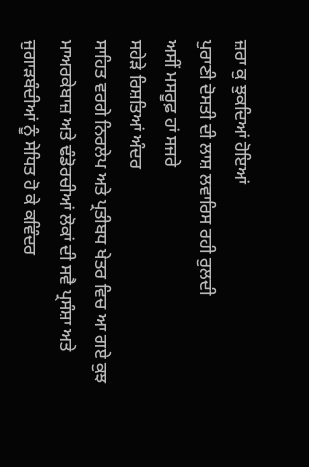ਜ਼ਰਾ ਕੁ ਝੁਕਦਿਆਂ ਹੋਇਆਂ
ਪੁਰਾਣੀ ਦੋਸਤੀ ਦੀ ਲਾਸ਼ ਲਵਾਰਿਸ ਰਹੀ ਰੁਲਦੀ
ਅਸੀਂ ਮਸਰੂਫ਼ ਹਾਂ ਸਜਰੇ
ਸਹੇੜੇ ਰਿਸ਼ਤਿਆਂ ਅੰਦਰ
ਸਾਹਿਤ ਵਰਗੇ ਨਿਰਲੇਪ ਅਤੇ ਪ੍ਰਤੀਬਧ ਖੇਤਰ ਵਿਚ ਆ ਗਏ ਕੁਝ ਮਾਅਰਕੇਬਾਜ਼ ਅਤੇ ਢੰਡੋਰਚੀਆਂ ਲੋਕਾਂ ਦੀ ਸਵੈ ਪ੍ਰਸੰਸ਼ਾ ਅਤੇ ਜੁਗਾੜਬੰਦੀਆਂ ਨੂੰ ਸੇਧਿਤ ਹੋ ਕੇ ਕਵਿੰਦਰ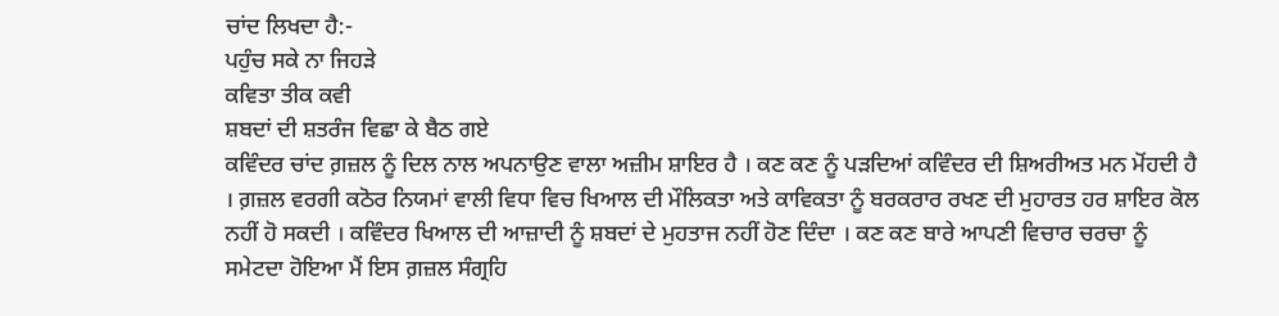ਚਾਂਦ ਲਿਖਦਾ ਹੈ:-
ਪਹੁੰਚ ਸਕੇ ਨਾ ਜਿਹੜੇ
ਕਵਿਤਾ ਤੀਕ ਕਵੀ
ਸ਼ਬਦਾਂ ਦੀ ਸ਼ਤਰੰਜ ਵਿਛਾ ਕੇ ਬੈਠ ਗਏ
ਕਵਿੰਦਰ ਚਾਂਦ ਗ਼ਜ਼ਲ ਨੂੰ ਦਿਲ ਨਾਲ ਅਪਨਾਉਣ ਵਾਲਾ ਅਜ਼ੀਮ ਸ਼ਾਇਰ ਹੈ । ਕਣ ਕਣ ਨੂੰ ਪੜਦਿਆਂ ਕਵਿੰਦਰ ਦੀ ਸ਼ਿਅਰੀਅਤ ਮਨ ਮੋਂਹਦੀ ਹੈ । ਗ਼ਜ਼ਲ ਵਰਗੀ ਕਠੋਰ ਨਿਯਮਾਂ ਵਾਲੀ ਵਿਧਾ ਵਿਚ ਖਿਆਲ ਦੀ ਮੌਲਿਕਤਾ ਅਤੇ ਕਾਵਿਕਤਾ ਨੂੰ ਬਰਕਰਾਰ ਰਖਣ ਦੀ ਮੁਹਾਰਤ ਹਰ ਸ਼ਾਇਰ ਕੋਲ ਨਹੀਂ ਹੋ ਸਕਦੀ । ਕਵਿੰਦਰ ਖਿਆਲ ਦੀ ਆਜ਼ਾਦੀ ਨੂੰ ਸ਼ਬਦਾਂ ਦੇ ਮੁਹਤਾਜ ਨਹੀਂ ਹੋਣ ਦਿੰਦਾ । ਕਣ ਕਣ ਬਾਰੇ ਆਪਣੀ ਵਿਚਾਰ ਚਰਚਾ ਨੂੰ ਸਮੇਟਦਾ ਹੋਇਆ ਮੈਂ ਇਸ ਗ਼ਜ਼ਲ ਸੰਗ੍ਰਹਿ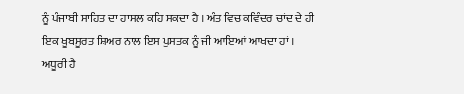ਨੂੰ ਪੰਜਾਬੀ ਸਾਹਿਤ ਦਾ ਹਾਸਲ ਕਹਿ ਸਕਦਾ ਹੈ । ਅੰਤ ਵਿਚ ਕਵਿੰਦਰ ਚਾਂਦ ਦੇ ਹੀ ਇਕ ਖੂਬਸੂਰਤ ਸ਼ਿਅਰ ਨਾਲ ਇਸ ਪੁਸਤਕ ਨੂੰ ਜੀ ਆਇਆਂ ਆਖਦਾ ਹਾਂ ।
ਅਧੂਰੀ ਹੈ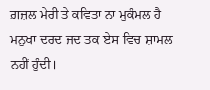ਗ਼ਜ਼ਲ ਮੇਰੀ ਤੇ ਕਵਿਤਾ ਨਾ ਮੁਕੰਮਲ ਹੈ
ਮਨੁਖਾ ਦਰਦ ਜਦ ਤਕ ਏਸ ਵਿਚ ਸ਼ਾਮਲ ਨਹੀਂ ਹੁੰਦੀ।